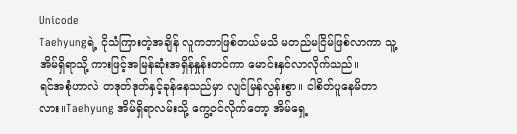Unicode
Taehyungရဲ့ ငိုသံကြားတဲ့အချိန် လူကဘာဖြစ်တယ်မသိ မတည်မငြိမ်ဖြစ်လာကာ သူ့အိမ်ရှိရာသို့ ကားဖြင့်အမြန်ဆုံးအရှိန်နှုန်းတင်ကာ မောင်းနှင်လာလိုက်သည်။
ရင်အစုံဟာလဲ တဒုတ်ဒုတ်နှင့်ခုန်နေသည်မှာ လျင်မြန်လွန်းစွာ။ ငါစိတ်ပူနေမိတာလား။Taehyung အိမ်ရှိရာလမ်းသို့ ကွေ့ဝင်လိုက်တော့ အိမ်ရှေ့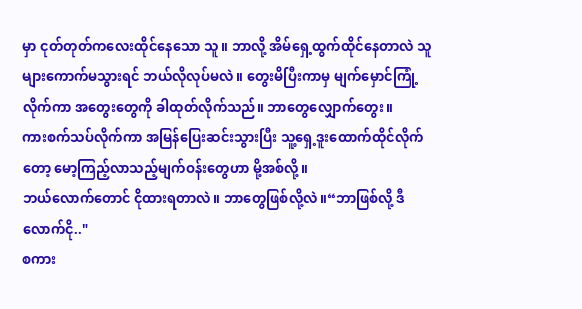မှာ ငုတ်တုတ်ကလေးထိုင်နေသော သူ။ ဘာလို့ အိမ်ရှေ့ထွက်ထိုင်နေတာလဲ သူများကောက်မသွားရင် ဘယ်လိုလုပ်မလဲ။ တွေးမိပြီးကာမှ မျက်မှောင်ကြုံ့လိုက်ကာ အတွေးတွေကို ခါထုတ်လိုက်သည်။ ဘာတွေလျှောက်တွေး။
ကားစက်သပ်လိုက်ကာ အမြန်ပြေးဆင်းသွားပြီး သူ့ရှေ့ဒူးထောက်ထိုင်လိုက်တော့ မော့ကြည့်လာသည့်မျက်ဝန်းတွေဟာ မို့အစ်လို့။
ဘယ်လောက်တောင် ငိုထားရတာလဲ။ ဘာတွေဖြစ်လို့လဲ။“ဘာဖြစ်လို့ ဒီလောက်ငို.."
စကား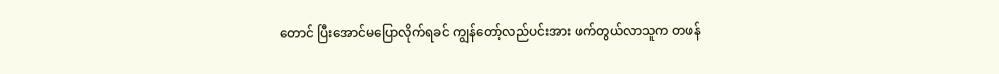တောင် ပြီးအောင်မပြောလိုက်ရခင် ကျွန်တော့်လည်ပင်းအား ဖက်တွယ်လာသူက တဖန်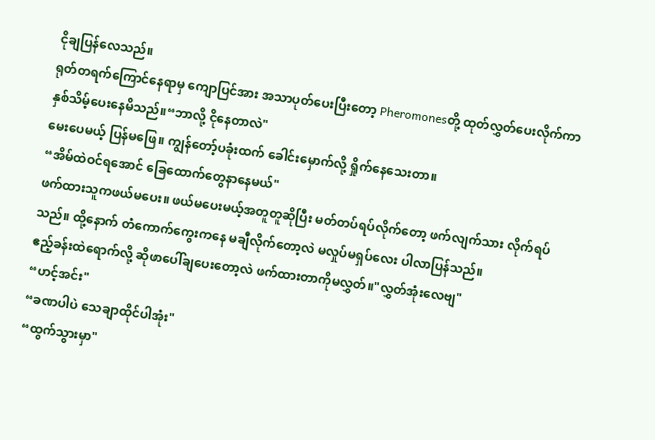ငိုချပြန်လေသည်။
ရုတ်တရက်ကြောင်နေရာမှ ကျောပြင်အား အသာပုတ်ပေးပြီးတော့ Pheromonesတို့ ထုတ်လွှတ်ပေးလိုက်ကာ နှစ်သိမ့်ပေးနေမိသည်။“ဘာလို့ ငိုနေတာလဲ"
မေးပေမယ့် ပြန်မဖြေ။ ကျွန်တော့်ပခုံးထက် ခေါင်းမှောက်လို့ ရှိုက်နေသေးတာ။
“အိမ်ထဲဝင်ရအောင် ခြေထောက်တွေနာနေမယ်"
ဖက်ထားသူကဖယ်မပေး။ ဖယ်မပေးမယ့်အတူတူဆိုပြီး မတ်တပ်ရပ်လိုက်တော့ ဖက်လျက်သား လိုက်ရပ်သည်။ ထို့နောက် တံကောက်ကွေးကနေ မချီလိုက်တော့လဲ မလှုပ်မရှပ်လေး ပါလာပြန်သည်။
ဧည့်ခန်းထဲရောက်လို့ ဆိုဖာပေါ်ချပေးတော့လဲ ဖက်ထားတာကိုမလွှတ်။"လွှတ်အုံးလေဗျ"
“ဟင့်အင်း"
“ခဏပါပဲ သေချာထိုင်ပါအုံး"
“ထွက်သွားမှာ"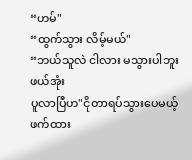“ဟမ်"
“ထွက်သွား လိမ့်မယ်"
“ဘယ်သူလဲ ငါလား မသွားပါဘူး ဖယ်အုံး
ပူလာပြီဟ"ငိုတာရပ်သွားပေမယ့် ဖက်ထား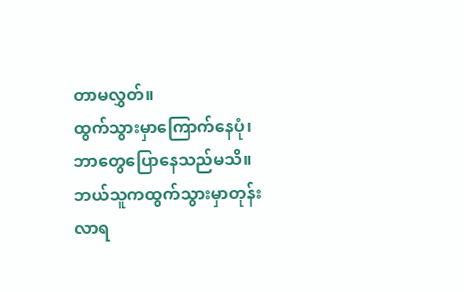တာမလွှတ်။
ထွက်သွားမှာကြောက်နေပုံ၊ ဘာတွေပြောနေသည်မသိ။
ဘယ်သူကထွက်သွားမှာတုန်း လာရ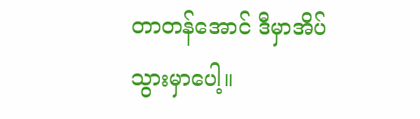တာတန်အောင် ဒီမှာအိပ်သွားမှာပေါ့။